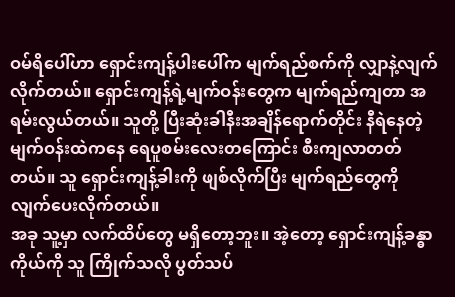ဝမ်ရိပေါ်ဟာ ရှောင်းကျန့်ပါးပေါ်က မျက်ရည်စက်ကို လျှာနဲ့လျက်လိုက်တယ်။ ရှောင်းကျန့်ရဲ့မျက်ဝန်းတွေက မျက်ရည်ကျတာ အရမ်းလွယ်တယ်။ သူတို့ ပြီးဆုံးခါနီးအချိန်ရောက်တိုင်း နီရဲနေတဲ့မျက်ဝန်းထဲကနေ ရေပူစမ်းလေးတကြောင်း စီးကျလာတတ်တယ်။ သူ ရှောင်းကျန့်ခါးကို ဖျစ်လိုက်ပြီး မျက်ရည်တွေကို လျက်ပေးလိုက်တယ်။
အခု သူ့မှာ လက်ထိပ်တွေ မရှိတော့ဘူး။ အဲ့တော့ ရှောင်းကျန့်ခန္ဓာကိုယ်ကို သူ ကြိုက်သလို ပွတ်သပ်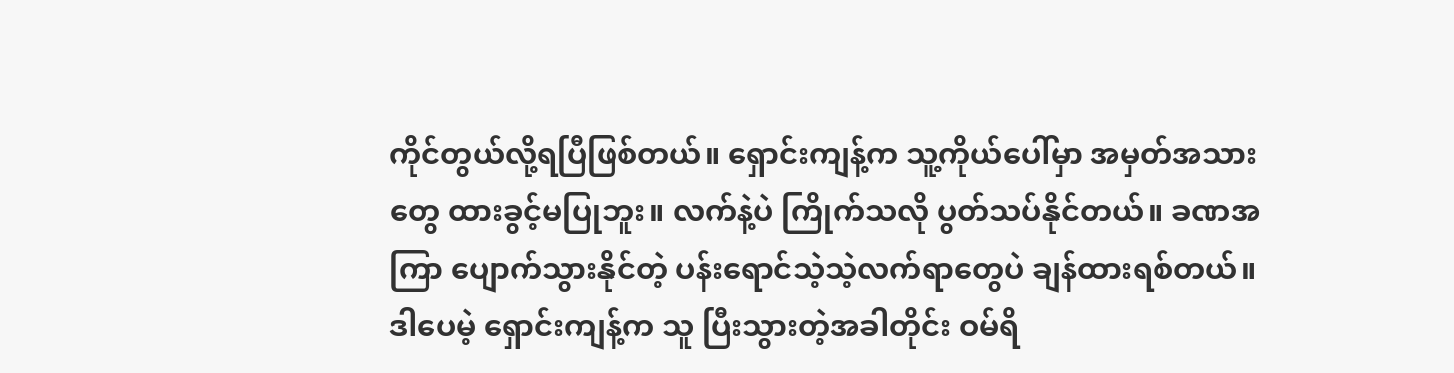ကိုင်တွယ်လို့ရပြီဖြစ်တယ်။ ရှောင်းကျန့်က သူ့ကိုယ်ပေါ်မှာ အမှတ်အသားတွေ ထားခွင့်မပြုဘူး။ လက်နဲ့ပဲ ကြိုက်သလို ပွတ်သပ်နိုင်တယ်။ ခဏအကြာ ပျောက်သွားနိုင်တဲ့ ပန်းရောင်သဲ့သဲ့လက်ရာတွေပဲ ချန်ထားရစ်တယ်။
ဒါပေမဲ့ ရှောင်းကျန့်က သူ ပြီးသွားတဲ့အခါတိုင်း ဝမ်ရိ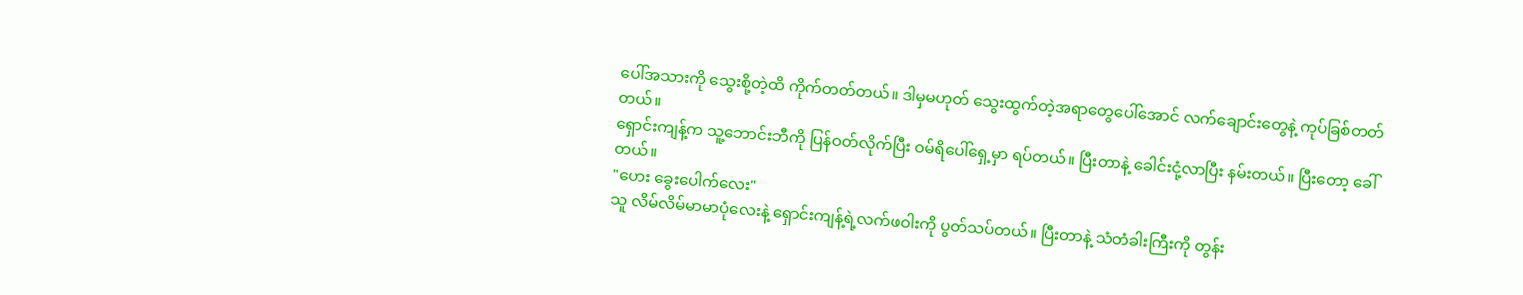ပေါ်အသားကို သွေးစို့တဲ့ထိ ကိုက်တတ်တယ်။ ဒါမှမဟုတ် သွေးထွက်တဲ့အရာတွေပေါ်အောင် လက်ချောင်းတွေနဲ့ ကုပ်ခြစ်တတ်တယ်။
ရှောင်းကျန့်က သူ့ဘောင်းဘီကို ပြန်ဝတ်လိုက်ပြီး ဝမ်ရိပေါ်ရှေ့မှာ ရပ်တယ်။ ပြီးတာနဲ့ ခေါင်းငုံ့လာပြီး နမ်းတယ်။ ပြီးတော့ ခေါ်တယ်။
"ဟေး ခွေးပေါက်လေး"
သူ လိမ်လိမ်မာမာပုံလေးနဲ့ ရှောင်းကျန့်ရဲ့လက်ဖဝါးကို ပွတ်သပ်တယ်။ ပြီးတာနဲ့ သံတံခါးကြီးကို တွန်း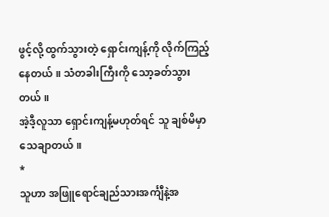ဖွင့်လို့ ထွက်သွားတဲ့ ရှောင်းကျန့်ကို လိုက်ကြည့်နေတယ်။ သံတခါးကြီးကို သော့ခတ်သွားတယ်။
အဲ့ဒီ့လူသာ ရှောင်းကျန့်မဟုတ်ရင် သူ ချစ်မိမှာ သေချာတယ်။
*
သူဟာ အဖြူရောင်ချည်သားအင်္ကျီနဲ့အ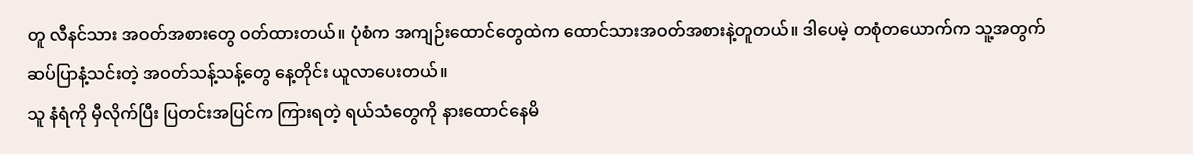တူ လီနင်သား အဝတ်အစားတွေ ဝတ်ထားတယ်။ ပုံစံက အကျဉ်းထောင်တွေထဲက ထောင်သားအဝတ်အစားနဲ့တူတယ်။ ဒါပေမဲ့ တစုံတယောက်က သူ့အတွက် ဆပ်ပြာနံ့သင်းတဲ့ အဝတ်သန့်သန့်တွေ နေ့တိုင်း ယူလာပေးတယ်။
သူ နံရံကို မှီလိုက်ပြီး ပြတင်းအပြင်က ကြားရတဲ့ ရယ်သံတွေကို နားထောင်နေမိ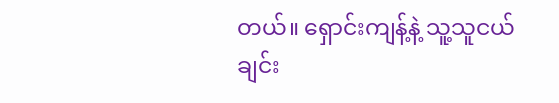တယ်။ ရှောင်းကျန့်နဲ့ သူ့သူငယ်ချင်း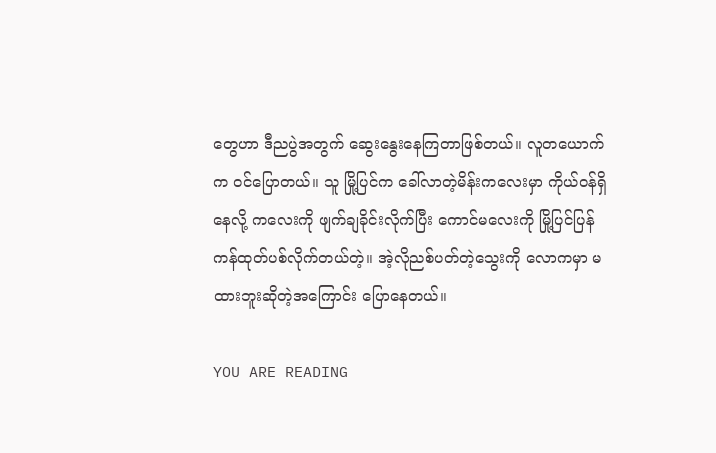တွေဟာ ဒီညပွဲအတွက် ဆွေးနွေးနေကြတာဖြစ်တယ်။ လူတယောက်က ဝင်ပြောတယ်။ သူ မြို့ပြင်က ခေါ်လာတဲ့မိန်းကလေးမှာ ကိုယ်ဝန်ရှိနေလို့ ကလေးကို ဖျက်ချခိုင်းလိုက်ပြီး ကောင်မလေးကို မြို့ပြင်ပြန်ကန်ထုတ်ပစ်လိုက်တယ်တဲ့။ အဲ့လိုညစ်ပတ်တဲ့သွေးကို လောကမှာ မထားဘူးဆိုတဲ့အကြောင်း ပြောနေတယ်။

YOU ARE READING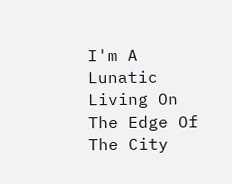I'm A Lunatic Living On The Edge Of The City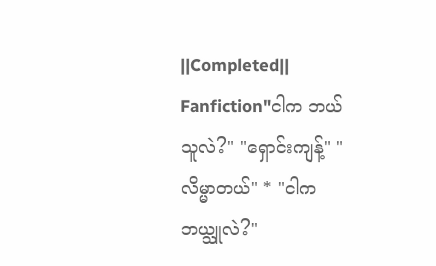||Completed||
Fanfiction"ငါက ဘယ်သူလဲ?" "ရှောင်းကျန့်" "လိမ္မာတယ်" * "ငါက ဘယ္သူလဲ?"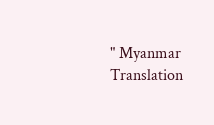" Myanmar Translation